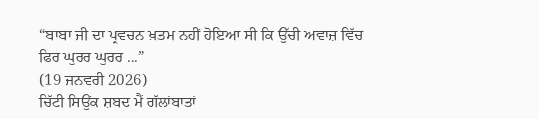“ਬਾਬਾ ਜੀ ਦਾ ਪ੍ਰਵਚਨ ਖ਼ਤਮ ਨਹੀਂ ਹੋਇਆ ਸੀ ਕਿ ਉੱਚੀ ਅਵਾਜ਼ ਵਿੱਚ ਫਿਰ ਘੁਰਰ ਘੁਰਰ ...”
(19 ਜਨਵਰੀ 2026)
ਚਿੱਟੀ ਸਿਉਂਕ ਸ਼ਬਦ ਮੈਂ ਗੱਲਾਂਬਾਤਾਂ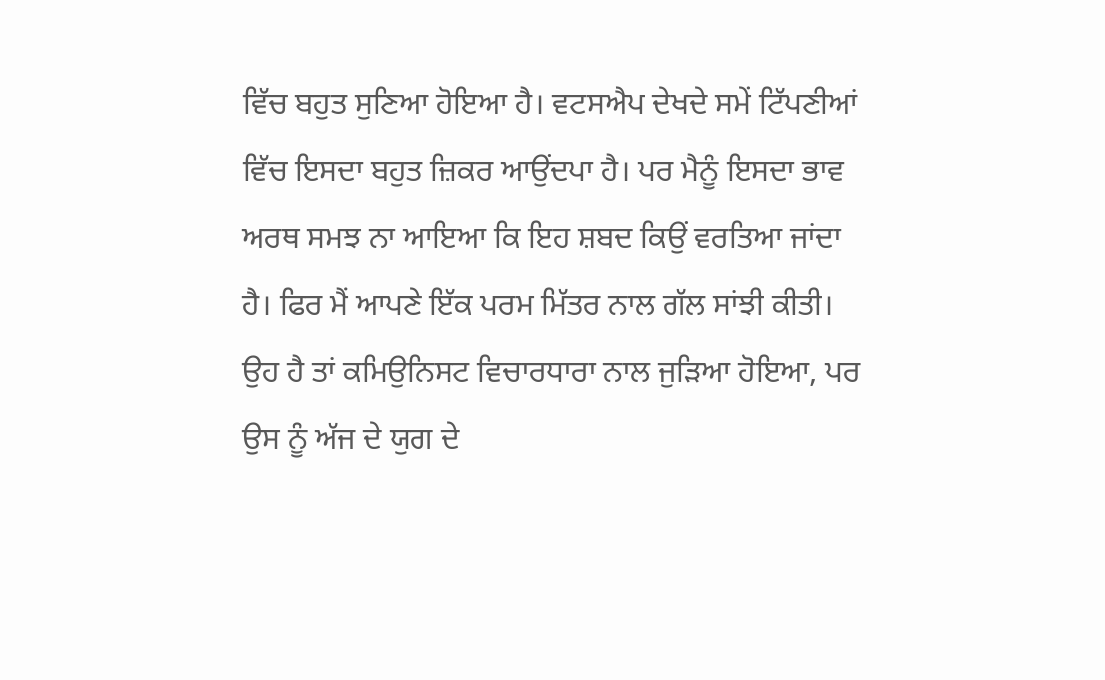ਵਿੱਚ ਬਹੁਤ ਸੁਣਿਆ ਹੋਇਆ ਹੈ। ਵਟਸਐਪ ਦੇਖਦੇ ਸਮੇਂ ਟਿੱਪਣੀਆਂ ਵਿੱਚ ਇਸਦਾ ਬਹੁਤ ਜ਼ਿਕਰ ਆਉਂਦਪਾ ਹੈ। ਪਰ ਮੈਨੂੰ ਇਸਦਾ ਭਾਵ ਅਰਥ ਸਮਝ ਨਾ ਆਇਆ ਕਿ ਇਹ ਸ਼ਬਦ ਕਿਉਂ ਵਰਤਿਆ ਜਾਂਦਾ ਹੈ। ਫਿਰ ਮੈਂ ਆਪਣੇ ਇੱਕ ਪਰਮ ਮਿੱਤਰ ਨਾਲ ਗੱਲ ਸਾਂਝੀ ਕੀਤੀ। ਉਹ ਹੈ ਤਾਂ ਕਮਿਉਨਿਸਟ ਵਿਚਾਰਧਾਰਾ ਨਾਲ ਜੁੜਿਆ ਹੋਇਆ, ਪਰ ਉਸ ਨੂੰ ਅੱਜ ਦੇ ਯੁਗ ਦੇ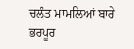ਚਲੰਤ ਮਾਮਲਿਆਂ ਬਾਰੇ ਭਰਪੂਰ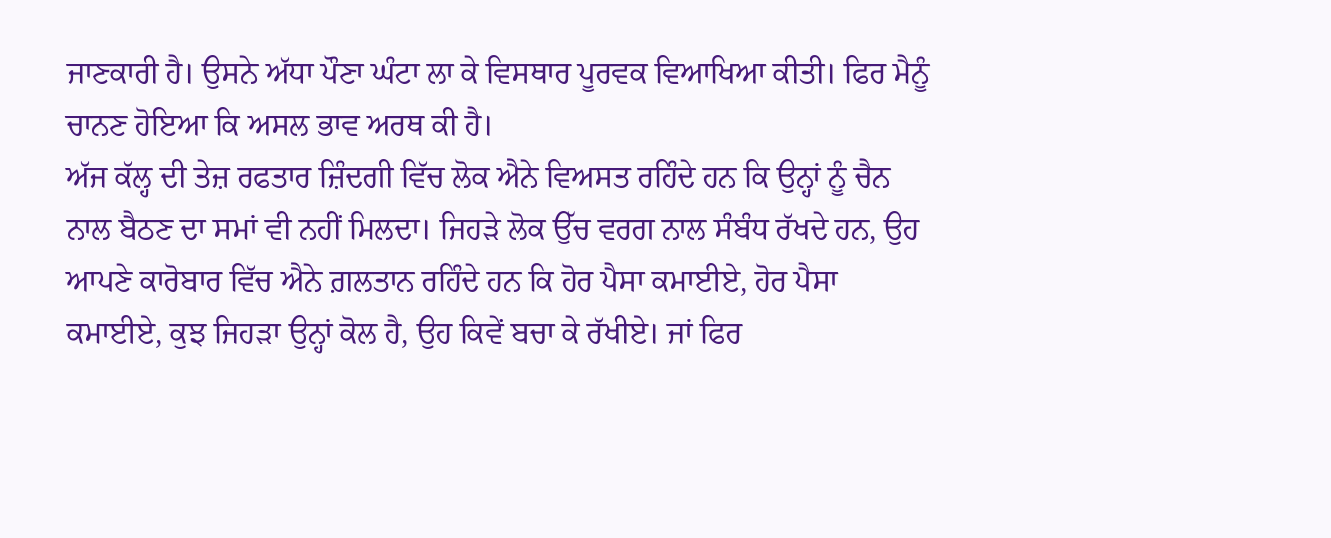ਜਾਣਕਾਰੀ ਹੈ। ਉਸਨੇ ਅੱਧਾ ਪੌਣਾ ਘੰਟਾ ਲਾ ਕੇ ਵਿਸਥਾਰ ਪੂਰਵਕ ਵਿਆਖਿਆ ਕੀਤੀ। ਫਿਰ ਮੈਨੂੰ ਚਾਨਣ ਹੋਇਆ ਕਿ ਅਸਲ ਭਾਵ ਅਰਥ ਕੀ ਹੈ।
ਅੱਜ ਕੱਲ੍ਹ ਦੀ ਤੇਜ਼ ਰਫਤਾਰ ਜ਼ਿੰਦਗੀ ਵਿੱਚ ਲੋਕ ਐਨੇ ਵਿਅਸਤ ਰਹਿੰਦੇ ਹਨ ਕਿ ਉਨ੍ਹਾਂ ਨੂੰ ਚੈਨ ਨਾਲ ਬੈਠਣ ਦਾ ਸਮਾਂ ਵੀ ਨਹੀਂ ਮਿਲਦਾ। ਜਿਹੜੇ ਲੋਕ ਉੱਚ ਵਰਗ ਨਾਲ ਸੰਬੰਧ ਰੱਖਦੇ ਹਨ, ਉਹ ਆਪਣੇ ਕਾਰੋਬਾਰ ਵਿੱਚ ਐਨੇ ਗ਼ਲਤਾਨ ਰਹਿੰਦੇ ਹਨ ਕਿ ਹੋਰ ਪੈਸਾ ਕਮਾਈਏ, ਹੋਰ ਪੈਸਾ ਕਮਾਈਏ, ਕੁਝ ਜਿਹੜਾ ਉਨ੍ਹਾਂ ਕੋਲ ਹੈ, ਉਹ ਕਿਵੇਂ ਬਚਾ ਕੇ ਰੱਖੀਏ। ਜਾਂ ਫਿਰ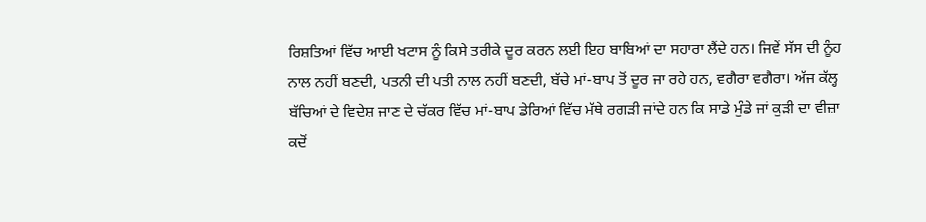ਰਿਸ਼ਤਿਆਂ ਵਿੱਚ ਆਈ ਖਟਾਸ ਨੂੰ ਕਿਸੇ ਤਰੀਕੇ ਦੂਰ ਕਰਨ ਲਈ ਇਹ ਬਾਬਿਆਂ ਦਾ ਸਹਾਰਾ ਲੈਂਦੇ ਹਨ। ਜਿਵੇਂ ਸੱਸ ਦੀ ਨੂੰਹ ਨਾਲ ਨਹੀਂ ਬਣਦੀ, ਪਤਨੀ ਦੀ ਪਤੀ ਨਾਲ ਨਹੀਂ ਬਣਦੀ, ਬੱਚੇ ਮਾਂ-ਬਾਪ ਤੋਂ ਦੂਰ ਜਾ ਰਹੇ ਹਨ, ਵਗੈਰਾ ਵਗੈਰਾ। ਅੱਜ ਕੱਲ੍ਹ ਬੱਚਿਆਂ ਦੇ ਵਿਦੇਸ਼ ਜਾਣ ਦੇ ਚੱਕਰ ਵਿੱਚ ਮਾਂ-ਬਾਪ ਡੇਰਿਆਂ ਵਿੱਚ ਮੱਥੇ ਰਗੜੀ ਜਾਂਦੇ ਹਨ ਕਿ ਸਾਡੇ ਮੁੰਡੇ ਜਾਂ ਕੁੜੀ ਦਾ ਵੀਜ਼ਾ ਕਦੋਂ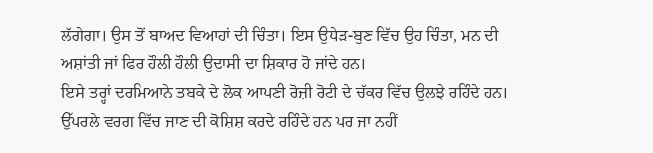ਲੱਗੇਗਾ। ਉਸ ਤੋਂ ਬਾਅਦ ਵਿਆਹਾਂ ਦੀ ਚਿੰਤਾ। ਇਸ ਉਧੇੜ-ਬੁਣ ਵਿੱਚ ਉਹ ਚਿੰਤਾ, ਮਨ ਦੀ ਅਸ਼ਾਂਤੀ ਜਾਂ ਫਿਰ ਹੌਲੀ ਹੌਲੀ ਉਦਾਸੀ ਦਾ ਸ਼ਿਕਾਰ ਹੋ ਜਾਂਦੇ ਹਨ।
ਇਸੇ ਤਰ੍ਹਾਂ ਦਰਮਿਆਨੇ ਤਬਕੇ ਦੇ ਲੋਕ ਆਪਣੀ ਰੋਜ਼ੀ ਰੋਟੀ ਦੇ ਚੱਕਰ ਵਿੱਚ ਉਲਝੇ ਰਹਿੰਦੇ ਹਨ। ਉੱਪਰਲੇ ਵਰਗ ਵਿੱਚ ਜਾਣ ਦੀ ਕੋਸ਼ਿਸ਼ ਕਰਦੇ ਰਹਿੰਦੇ ਹਨ ਪਰ ਜਾ ਨਹੀਂ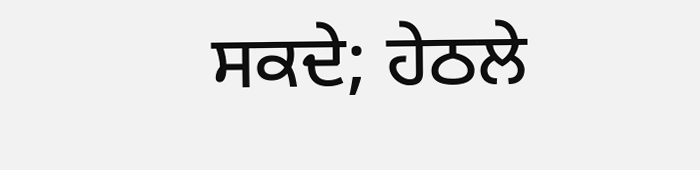ਸਕਦੇ; ਹੇਠਲੇ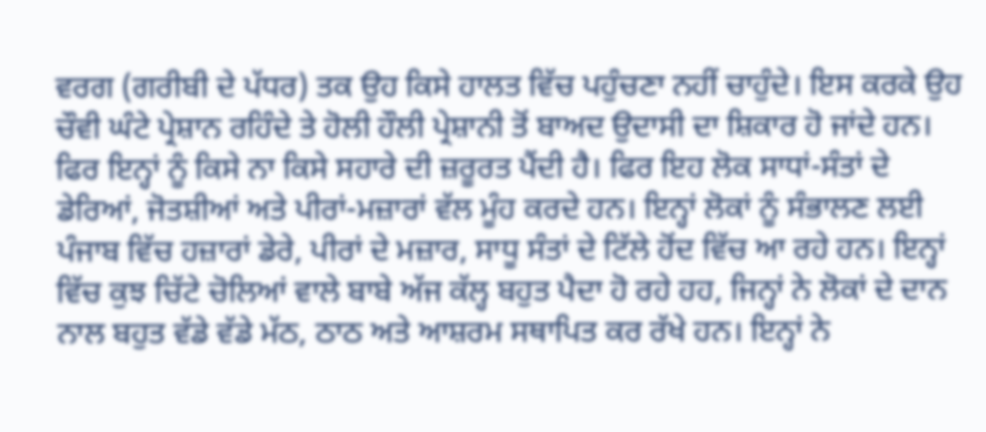ਵਰਗ (ਗਰੀਬੀ ਦੇ ਪੱਧਰ) ਤਕ ਉਹ ਕਿਸੇ ਹਾਲਤ ਵਿੱਚ ਪਹੁੰਚਣਾ ਨਹੀਂ ਚਾਹੁੰਦੇ। ਇਸ ਕਰਕੇ ਉਹ ਚੌਵੀ ਘੰਟੇ ਪ੍ਰੇਸ਼ਾਨ ਰਹਿੰਦੇ ਤੇ ਹੋਲੀ ਹੌਲੀ ਪ੍ਰੇਸ਼ਾਨੀ ਤੋਂ ਬਾਅਦ ਉਦਾਸੀ ਦਾ ਸ਼ਿਕਾਰ ਹੋ ਜਾਂਦੇ ਹਨ। ਫਿਰ ਇਨ੍ਹਾਂ ਨੂੰ ਕਿਸੇ ਨਾ ਕਿਸੇ ਸਹਾਰੇ ਦੀ ਜ਼ਰੂਰਤ ਪੈਂਦੀ ਹੈ। ਫਿਰ ਇਹ ਲੋਕ ਸਾਧਾਂ-ਸੰਤਾਂ ਦੇ ਡੇਰਿਆਂ, ਜੋਤਸ਼ੀਆਂ ਅਤੇ ਪੀਰਾਂ-ਮਜ਼ਾਰਾਂ ਵੱਲ ਮੂੰਹ ਕਰਦੇ ਹਨ। ਇਨ੍ਹਾਂ ਲੋਕਾਂ ਨੂੰ ਸੰਭਾਲਣ ਲਈ ਪੰਜਾਬ ਵਿੱਚ ਹਜ਼ਾਰਾਂ ਡੇਰੇ, ਪੀਰਾਂ ਦੇ ਮਜ਼ਾਰ, ਸਾਧੂ ਸੰਤਾਂ ਦੇ ਟਿੱਲੇ ਹੋਂਦ ਵਿੱਚ ਆ ਰਹੇ ਹਨ। ਇਨ੍ਹਾਂ ਵਿੱਚ ਕੁਝ ਚਿੱਟੇ ਚੋਲਿਆਂ ਵਾਲੇ ਬਾਬੇ ਅੱਜ ਕੱਲ੍ਹ ਬਹੁਤ ਪੈਦਾ ਹੋ ਰਹੇ ਹਹ, ਜਿਨ੍ਹਾਂ ਨੇ ਲੋਕਾਂ ਦੇ ਦਾਨ ਨਾਲ ਬਹੁਤ ਵੱਡੇ ਵੱਡੇ ਮੱਠ, ਠਾਠ ਅਤੇ ਆਸ਼ਰਮ ਸਥਾਪਿਤ ਕਰ ਰੱਖੇ ਹਨ। ਇਨ੍ਹਾਂ ਨੇ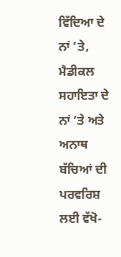ਵਿੱਦਿਆ ਦੇ ਨਾਂ ’ਤੇ, ਮੈਡੀਕਲ ਸਹਾਇਤਾ ਦੇ ਨਾਂ ’ਤੇ ਅਤੇ ਅਨਾਥ ਬੱਚਿਆਂ ਦੀ ਪਰਵਰਿਸ਼ ਲਈ ਵੱਖੋ-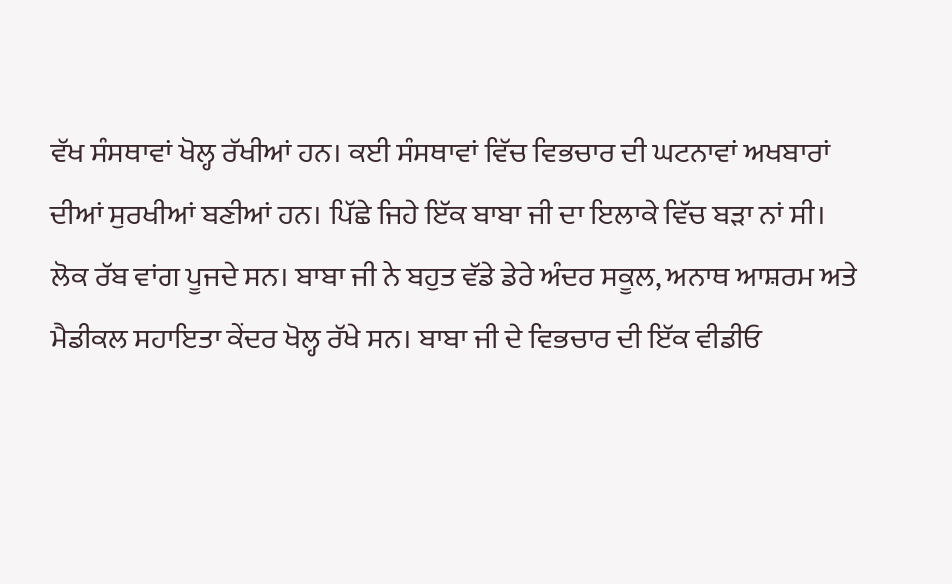ਵੱਖ ਸੰਸਥਾਵਾਂ ਖੋਲ੍ਹ ਰੱਖੀਆਂ ਹਨ। ਕਈ ਸੰਸਥਾਵਾਂ ਵਿੱਚ ਵਿਭਚਾਰ ਦੀ ਘਟਨਾਵਾਂ ਅਖਬਾਰਾਂ ਦੀਆਂ ਸੁਰਖੀਆਂ ਬਣੀਆਂ ਹਨ। ਪਿੱਛੇ ਜਿਹੇ ਇੱਕ ਬਾਬਾ ਜੀ ਦਾ ਇਲਾਕੇ ਵਿੱਚ ਬੜਾ ਨਾਂ ਸੀ। ਲੋਕ ਰੱਬ ਵਾਂਗ ਪੂਜਦੇ ਸਨ। ਬਾਬਾ ਜੀ ਨੇ ਬਹੁਤ ਵੱਡੇ ਡੇਰੇ ਅੰਦਰ ਸਕੂਲ, ਅਨਾਥ ਆਸ਼ਰਮ ਅਤੇ ਮੈਡੀਕਲ ਸਹਾਇਤਾ ਕੇਂਦਰ ਖੋਲ੍ਹ ਰੱਖੇ ਸਨ। ਬਾਬਾ ਜੀ ਦੇ ਵਿਭਚਾਰ ਦੀ ਇੱਕ ਵੀਡੀਓ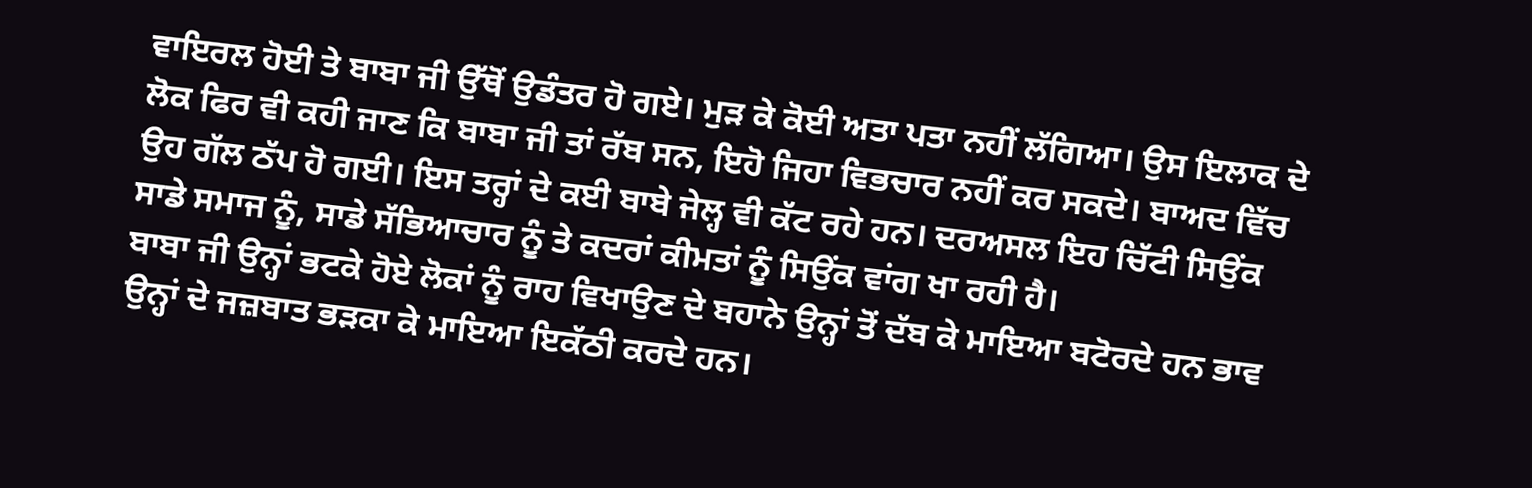ਵਾਇਰਲ ਹੋਈ ਤੇ ਬਾਬਾ ਜੀ ਉੱਥੋਂ ਉਡੰਤਰ ਹੋ ਗਏ। ਮੁੜ ਕੇ ਕੋਈ ਅਤਾ ਪਤਾ ਨਹੀਂ ਲੱਗਿਆ। ਉਸ ਇਲਾਕ ਦੇ ਲੋਕ ਫਿਰ ਵੀ ਕਹੀ ਜਾਣ ਕਿ ਬਾਬਾ ਜੀ ਤਾਂ ਰੱਬ ਸਨ, ਇਹੋ ਜਿਹਾ ਵਿਭਚਾਰ ਨਹੀਂ ਕਰ ਸਕਦੇ। ਬਾਅਦ ਵਿੱਚ ਉਹ ਗੱਲ ਠੱਪ ਹੋ ਗਈ। ਇਸ ਤਰ੍ਹਾਂ ਦੇ ਕਈ ਬਾਬੇ ਜੇਲ੍ਹ ਵੀ ਕੱਟ ਰਹੇ ਹਨ। ਦਰਅਸਲ ਇਹ ਚਿੱਟੀ ਸਿਉਂਕ ਸਾਡੇ ਸਮਾਜ ਨੂੰ, ਸਾਡੇ ਸੱਭਿਆਚਾਰ ਨੂੰ ਤੇ ਕਦਰਾਂ ਕੀਮਤਾਂ ਨੂੰ ਸਿਉਂਕ ਵਾਂਗ ਖਾ ਰਹੀ ਹੈ।
ਬਾਬਾ ਜੀ ਉਨ੍ਹਾਂ ਭਟਕੇ ਹੋਏ ਲੋਕਾਂ ਨੂੰ ਰਾਹ ਵਿਖਾਉਣ ਦੇ ਬਹਾਨੇ ਉਨ੍ਹਾਂ ਤੋਂ ਦੱਬ ਕੇ ਮਾਇਆ ਬਟੋਰਦੇ ਹਨ ਭਾਵ ਉਨ੍ਹਾਂ ਦੇ ਜਜ਼ਬਾਤ ਭੜਕਾ ਕੇ ਮਾਇਆ ਇਕੱਠੀ ਕਰਦੇ ਹਨ।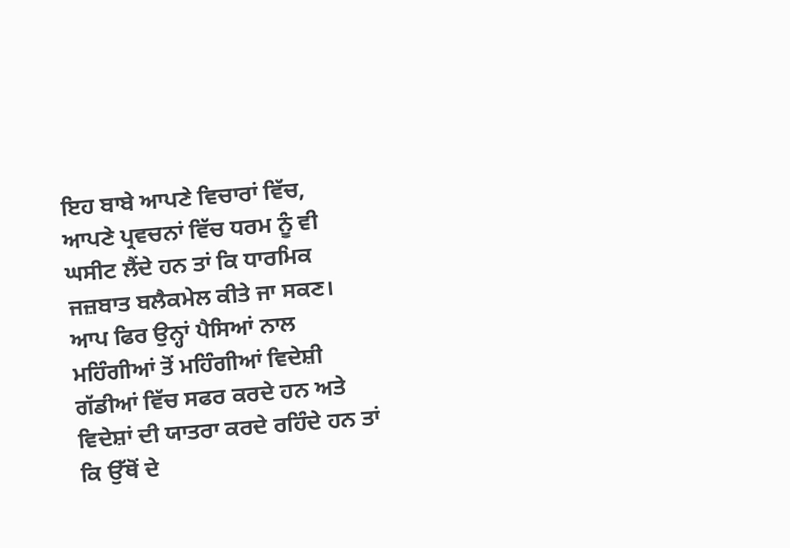ਇਹ ਬਾਬੇ ਆਪਣੇ ਵਿਚਾਰਾਂ ਵਿੱਚ, ਆਪਣੇ ਪ੍ਰਵਚਨਾਂ ਵਿੱਚ ਧਰਮ ਨੂੰ ਵੀ ਘਸੀਟ ਲੈਂਦੇ ਹਨ ਤਾਂ ਕਿ ਧਾਰਮਿਕ ਜਜ਼ਬਾਤ ਬਲੈਕਮੇਲ ਕੀਤੇ ਜਾ ਸਕਣ। ਆਪ ਫਿਰ ਉਨ੍ਹਾਂ ਪੈਸਿਆਂ ਨਾਲ ਮਹਿੰਗੀਆਂ ਤੋਂ ਮਹਿੰਗੀਆਂ ਵਿਦੇਸ਼ੀ ਗੱਡੀਆਂ ਵਿੱਚ ਸਫਰ ਕਰਦੇ ਹਨ ਅਤੇ ਵਿਦੇਸ਼ਾਂ ਦੀ ਯਾਤਰਾ ਕਰਦੇ ਰਹਿੰਦੇ ਹਨ ਤਾਂ ਕਿ ਉੱਥੋਂ ਦੇ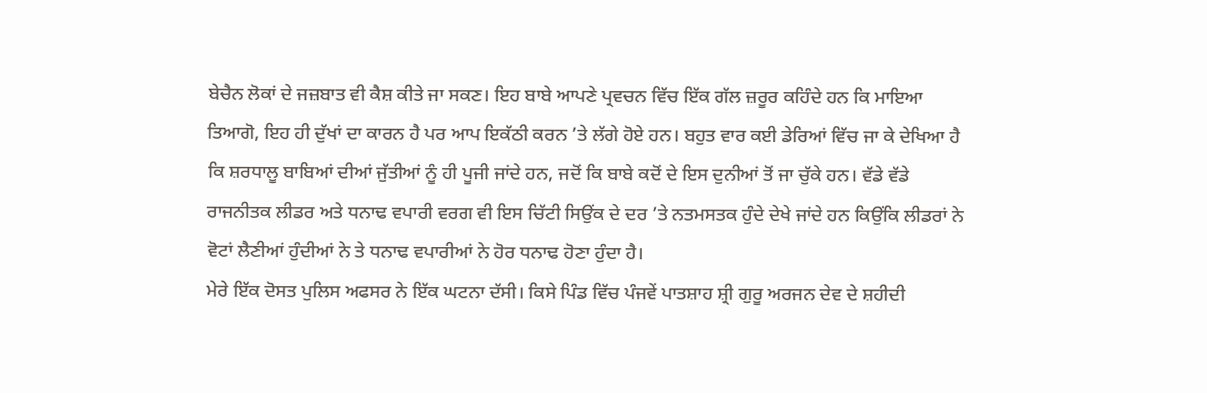ਬੇਚੈਨ ਲੋਕਾਂ ਦੇ ਜਜ਼ਬਾਤ ਵੀ ਕੈਸ਼ ਕੀਤੇ ਜਾ ਸਕਣ। ਇਹ ਬਾਬੇ ਆਪਣੇ ਪ੍ਰਵਚਨ ਵਿੱਚ ਇੱਕ ਗੱਲ ਜ਼ਰੂਰ ਕਹਿੰਦੇ ਹਨ ਕਿ ਮਾਇਆ ਤਿਆਗੋ, ਇਹ ਹੀ ਦੁੱਖਾਂ ਦਾ ਕਾਰਨ ਹੈ ਪਰ ਆਪ ਇਕੱਠੀ ਕਰਨ ’ਤੇ ਲੱਗੇ ਹੋਏ ਹਨ। ਬਹੁਤ ਵਾਰ ਕਈ ਡੇਰਿਆਂ ਵਿੱਚ ਜਾ ਕੇ ਦੇਖਿਆ ਹੈ ਕਿ ਸ਼ਰਧਾਲੂ ਬਾਬਿਆਂ ਦੀਆਂ ਜੁੱਤੀਆਂ ਨੂੰ ਹੀ ਪੂਜੀ ਜਾਂਦੇ ਹਨ, ਜਦੋਂ ਕਿ ਬਾਬੇ ਕਦੋਂ ਦੇ ਇਸ ਦੁਨੀਆਂ ਤੋਂ ਜਾ ਚੁੱਕੇ ਹਨ। ਵੱਡੇ ਵੱਡੇ ਰਾਜਨੀਤਕ ਲੀਡਰ ਅਤੇ ਧਨਾਢ ਵਪਾਰੀ ਵਰਗ ਵੀ ਇਸ ਚਿੱਟੀ ਸਿਉਂਕ ਦੇ ਦਰ ’ਤੇ ਨਤਮਸਤਕ ਹੁੰਦੇ ਦੇਖੇ ਜਾਂਦੇ ਹਨ ਕਿਉਂਕਿ ਲੀਡਰਾਂ ਨੇ ਵੋਟਾਂ ਲੈਣੀਆਂ ਹੁੰਦੀਆਂ ਨੇ ਤੇ ਧਨਾਢ ਵਪਾਰੀਆਂ ਨੇ ਹੋਰ ਧਨਾਢ ਹੋਣਾ ਹੁੰਦਾ ਹੈ।
ਮੇਰੇ ਇੱਕ ਦੋਸਤ ਪੁਲਿਸ ਅਫਸਰ ਨੇ ਇੱਕ ਘਟਨਾ ਦੱਸੀ। ਕਿਸੇ ਪਿੰਡ ਵਿੱਚ ਪੰਜਵੇਂ ਪਾਤਸ਼ਾਹ ਸ਼੍ਰੀ ਗੁਰੂ ਅਰਜਨ ਦੇਵ ਦੇ ਸ਼ਹੀਦੀ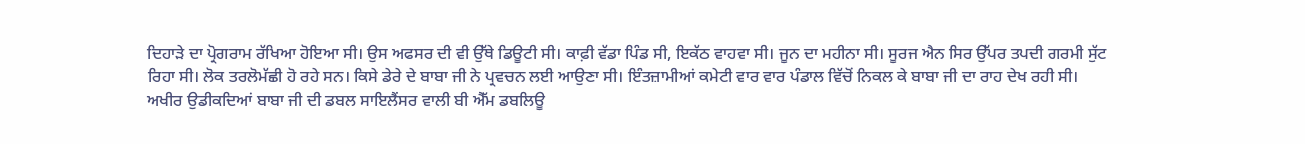ਦਿਹਾੜੇ ਦਾ ਪ੍ਰੋਗਰਾਮ ਰੱਖਿਆ ਹੋਇਆ ਸੀ। ਉਸ ਅਫਸਰ ਦੀ ਵੀ ਉੱਥੇ ਡਿਊਟੀ ਸੀ। ਕਾਫ਼ੀ ਵੱਡਾ ਪਿੰਡ ਸੀ, ਇਕੱਠ ਵਾਹਵਾ ਸੀ। ਜੂਨ ਦਾ ਮਹੀਨਾ ਸੀ। ਸੂਰਜ ਐਨ ਸਿਰ ਉੱਪਰ ਤਪਦੀ ਗਰਮੀ ਸੁੱਟ ਰਿਹਾ ਸੀ। ਲੋਕ ਤਰਲੋਮੱਛੀ ਹੋ ਰਹੇ ਸਨ। ਕਿਸੇ ਡੇਰੇ ਦੇ ਬਾਬਾ ਜੀ ਨੇ ਪ੍ਰਵਚਨ ਲਈ ਆਉਣਾ ਸੀ। ਇੰਤਜ਼ਾਮੀਆਂ ਕਮੇਟੀ ਵਾਰ ਵਾਰ ਪੰਡਾਲ ਵਿੱਚੋਂ ਨਿਕਲ ਕੇ ਬਾਬਾ ਜੀ ਦਾ ਰਾਹ ਦੇਖ ਰਹੀ ਸੀ। ਅਖੀਰ ਉਡੀਕਦਿਆਂ ਬਾਬਾ ਜੀ ਦੀ ਡਬਲ ਸਾਇਲੈਂਸਰ ਵਾਲੀ ਬੀ ਐੱਮ ਡਬਲਿਊ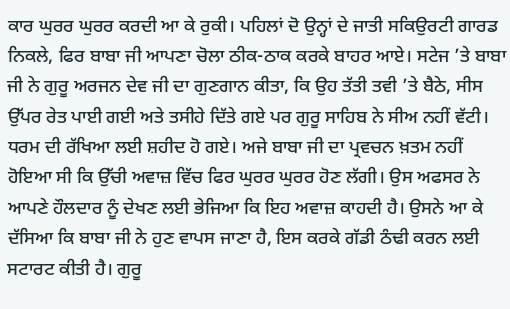ਕਾਰ ਘੁਰਰ ਘੁਰਰ ਕਰਦੀ ਆ ਕੇ ਰੁਕੀ। ਪਹਿਲਾਂ ਦੋ ਉਨ੍ਹਾਂ ਦੇ ਜਾਤੀ ਸਕਿਉਰਟੀ ਗਾਰਡ ਨਿਕਲੇ, ਫਿਰ ਬਾਬਾ ਜੀ ਆਪਣਾ ਚੋਲਾ ਠੀਕ-ਠਾਕ ਕਰਕੇ ਬਾਹਰ ਆਏ। ਸਟੇਜ ’ਤੇ ਬਾਬਾ ਜੀ ਨੇ ਗੁਰੂ ਅਰਜਨ ਦੇਵ ਜੀ ਦਾ ਗੁਣਗਾਨ ਕੀਤਾ, ਕਿ ਉਹ ਤੱਤੀ ਤਵੀ ’ਤੇ ਬੈਠੇ, ਸੀਸ ਉੱਪਰ ਰੇਤ ਪਾਈ ਗਈ ਅਤੇ ਤਸੀਹੇ ਦਿੱਤੇ ਗਏ ਪਰ ਗੁਰੂ ਸਾਹਿਬ ਨੇ ਸੀਅ ਨਹੀਂ ਵੱਟੀ। ਧਰਮ ਦੀ ਰੱਖਿਆ ਲਈ ਸ਼ਹੀਦ ਹੋ ਗਏ। ਅਜੇ ਬਾਬਾ ਜੀ ਦਾ ਪ੍ਰਵਚਨ ਖ਼ਤਮ ਨਹੀਂ ਹੋਇਆ ਸੀ ਕਿ ਉੱਚੀ ਅਵਾਜ਼ ਵਿੱਚ ਫਿਰ ਘੁਰਰ ਘੁਰਰ ਹੋਣ ਲੱਗੀ। ਉਸ ਅਫਸਰ ਨੇ ਆਪਣੇ ਹੌਲਦਾਰ ਨੂੰ ਦੇਖਣ ਲਈ ਭੇਜਿਆ ਕਿ ਇਹ ਅਵਾਜ਼ ਕਾਹਦੀ ਹੈ। ਉਸਨੇ ਆ ਕੇ ਦੱਸਿਆ ਕਿ ਬਾਬਾ ਜੀ ਨੇ ਹੁਣ ਵਾਪਸ ਜਾਣਾ ਹੈ, ਇਸ ਕਰਕੇ ਗੱਡੀ ਠੰਢੀ ਕਰਨ ਲਈ ਸਟਾਰਟ ਕੀਤੀ ਹੈ। ਗੁਰੂ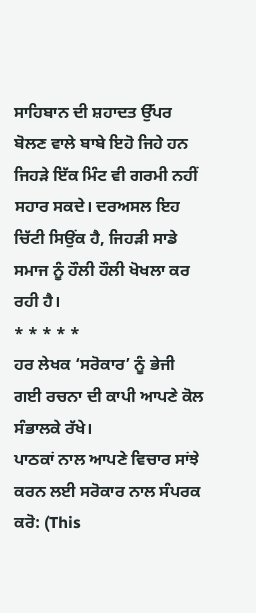ਸਾਹਿਬਾਨ ਦੀ ਸ਼ਹਾਦਤ ਉੱਪਰ ਬੋਲਣ ਵਾਲੇ ਬਾਬੇ ਇਹੋ ਜਿਹੇ ਹਨ ਜਿਹੜੇ ਇੱਕ ਮਿੰਟ ਵੀ ਗਰਮੀ ਨਹੀਂ ਸਹਾਰ ਸਕਦੇ। ਦਰਅਸਲ ਇਹ ਚਿੱਟੀ ਸਿਉਂਕ ਹੈ, ਜਿਹੜੀ ਸਾਡੇ ਸਮਾਜ ਨੂੰ ਹੌਲੀ ਹੌਲੀ ਖੋਖਲਾ ਕਰ ਰਹੀ ਹੈ।
* * * * *
ਹਰ ਲੇਖਕ ‘ਸਰੋਕਾਰ’ ਨੂੰ ਭੇਜੀ ਗਈ ਰਚਨਾ ਦੀ ਕਾਪੀ ਆਪਣੇ ਕੋਲ ਸੰਭਾਲਕੇ ਰੱਖੇ।
ਪਾਠਕਾਂ ਨਾਲ ਆਪਣੇ ਵਿਚਾਰ ਸਾਂਝੇ ਕਰਨ ਲਈ ਸਰੋਕਾਰ ਨਾਲ ਸੰਪਰਕ ਕਰੋ: (This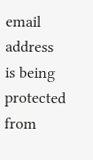email address is being protected from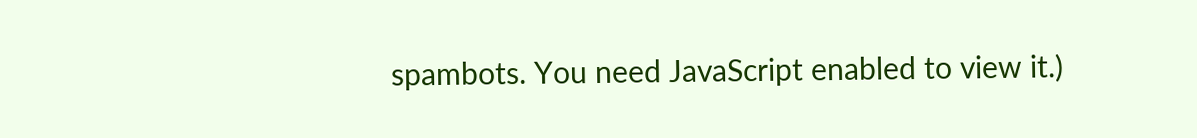spambots. You need JavaScript enabled to view it.)